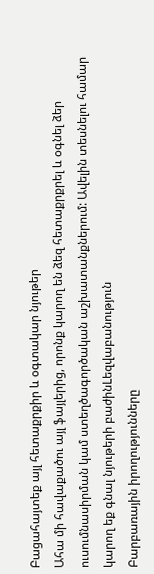Բացահայտեք այլ հետաքրքիր և օգտակար նյութեր
Ահա մի հավաքածու այլ ֆայլերից, որոնք կարող են ձեզ հետաքրքրել և օգնել ձեր ուսումնասիրման կամ ստեղծագործական աշխատանքներում: Ավելին տեսնելու համար կարող եք գնալ նյութերի բաժինLեզվաբանություն
Բարբառային իրողությունները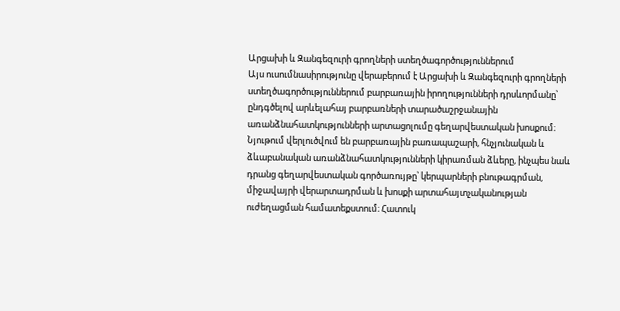Արցախի և Զանգեզուրի գրողների ստեղծագործություններում
Այս ուսումնասիրությունը վերաբերում է Արցախի և Զանգեզուրի գրողների ստեղծագործություններում բարբառային իրողությունների դրսևորմանը՝ ընդգծելով արևելահայ բարբառների տարածաշրջանային առանձնահատկությունների արտացոլումը գեղարվեստական խոսքում։ Նյութում վերլուծվում են բարբառային բառապաշարի, հնչյունական և ձևաբանական առանձնահատկությունների կիրառման ձևերը, ինչպես նաև դրանց գեղարվեստական գործառույթը՝ կերպարների բնութագրման, միջավայրի վերարտադրման և խոսքի արտահայտչականության ուժեղացման համատեքստում։ Հատուկ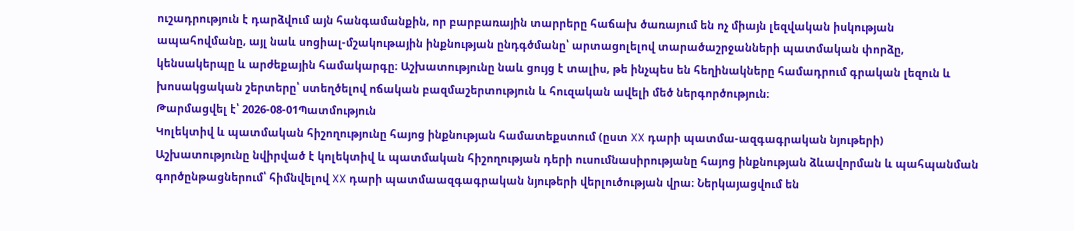ուշադրություն է դարձվում այն հանգամանքին, որ բարբառային տարրերը հաճախ ծառայում են ոչ միայն լեզվական իսկության ապահովմանը, այլ նաև սոցիալ-մշակութային ինքնության ընդգծմանը՝ արտացոլելով տարածաշրջանների պատմական փորձը, կենսակերպը և արժեքային համակարգը։ Աշխատությունը նաև ցույց է տալիս, թե ինչպես են հեղինակները համադրում գրական լեզուն և խոսակցական շերտերը՝ ստեղծելով ոճական բազմաշերտություն և հուզական ավելի մեծ ներգործություն։
Թարմացվել է՝ 2026-08-01Պատմություն
Կոլեկտիվ և պատմական հիշողությունը հայոց ինքնության համատեքստում (ըստ XX դարի պատմա-ազգագրական նյութերի)
Աշխատությունը նվիրված է կոլեկտիվ և պատմական հիշողության դերի ուսումնասիրությանը հայոց ինքնության ձևավորման և պահպանման գործընթացներում՝ հիմնվելով XX դարի պատմաազգագրական նյութերի վերլուծության վրա։ Ներկայացվում են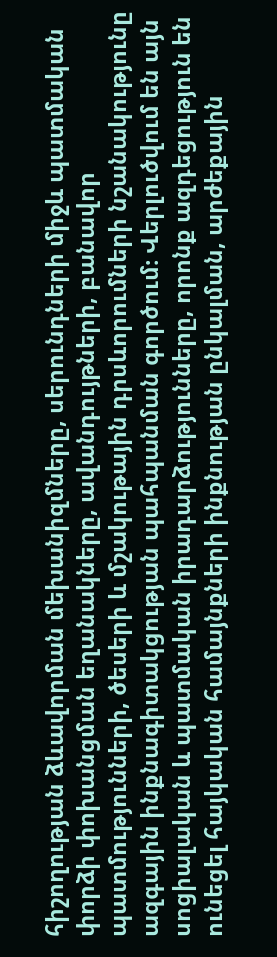հիշողության ձևավորման մեխանիզմները, սերունդների միջև պատմական փորձի փոխանցման եղանակները, ավանդույթների, բանավոր պատմությունների, ծեսերի և մշակութային դրսևորումների նշանակությունը ազգային ինքնագիտակցության պահպանման գործում։ Վերլուծվում են այն սոցիալական և պատմական իրադարձությունները, որոնք ազդեցություն են ունեցել հայկական համայնքների ինքնության ընկալման, արժեքային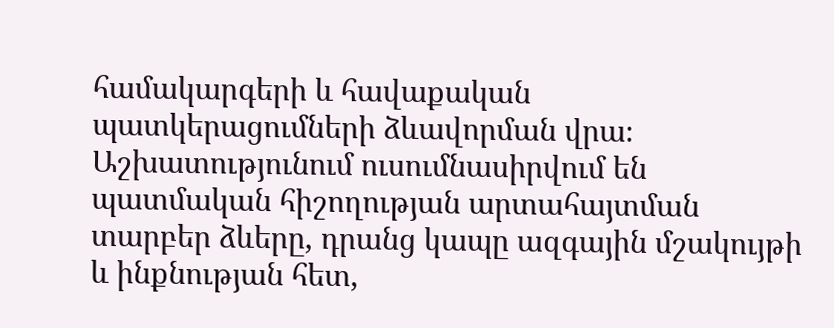համակարգերի և հավաքական պատկերացումների ձևավորման վրա։ Աշխատությունում ուսումնասիրվում են պատմական հիշողության արտահայտման տարբեր ձևերը, դրանց կապը ազգային մշակույթի և ինքնության հետ,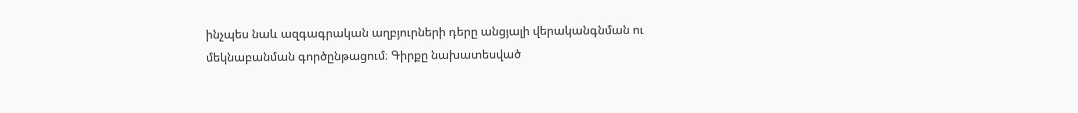ինչպես նաև ազգագրական աղբյուրների դերը անցյալի վերականգնման ու մեկնաբանման գործընթացում։ Գիրքը նախատեսված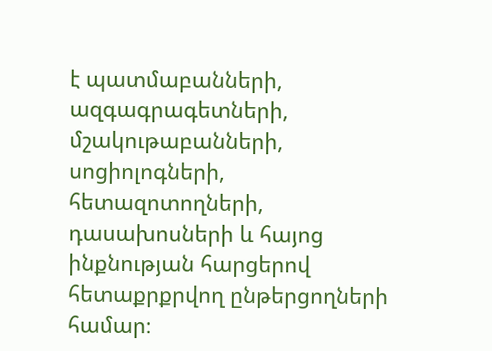է պատմաբանների, ազգագրագետների, մշակութաբանների, սոցիոլոգների, հետազոտողների, դասախոսների և հայոց ինքնության հարցերով հետաքրքրվող ընթերցողների համար։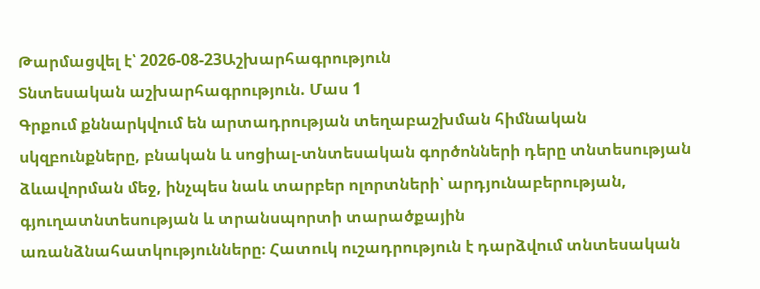Թարմացվել է՝ 2026-08-23Աշխարհագրություն
Տնտեսական աշխարհագրություն. Մաս 1
Գրքում քննարկվում են արտադրության տեղաբաշխման հիմնական սկզբունքները, բնական և սոցիալ-տնտեսական գործոնների դերը տնտեսության ձևավորման մեջ, ինչպես նաև տարբեր ոլորտների՝ արդյունաբերության, գյուղատնտեսության և տրանսպորտի տարածքային առանձնահատկությունները։ Հատուկ ուշադրություն է դարձվում տնտեսական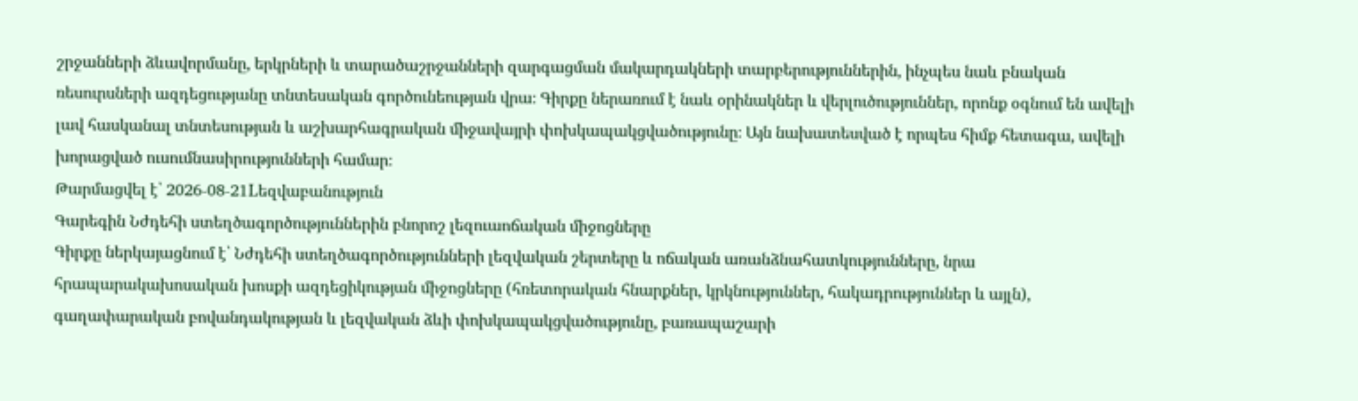շրջանների ձևավորմանը, երկրների և տարածաշրջանների զարգացման մակարդակների տարբերություններին, ինչպես նաև բնական ռեսուրսների ազդեցությանը տնտեսական գործունեության վրա։ Գիրքը ներառում է նաև օրինակներ և վերլուծություններ, որոնք օգնում են ավելի լավ հասկանալ տնտեսության և աշխարհագրական միջավայրի փոխկապակցվածությունը։ Այն նախատեսված է որպես հիմք հետագա, ավելի խորացված ուսումնասիրությունների համար։
Թարմացվել է՝ 2026-08-21Lեզվաբանություն
Գարեգին Նժդեհի ստեղծագործություններին բնորոշ լեզուաոճական միջոցները
Գիրքը ներկայացնում է՝ Նժդեհի ստեղծագործությունների լեզվական շերտերը և ոճական առանձնահատկությունները, նրա հրապարակախոսական խոսքի ազդեցիկության միջոցները (հռետորական հնարքներ, կրկնություններ, հակադրություններ և այլն), գաղափարական բովանդակության և լեզվական ձևի փոխկապակցվածությունը, բառապաշարի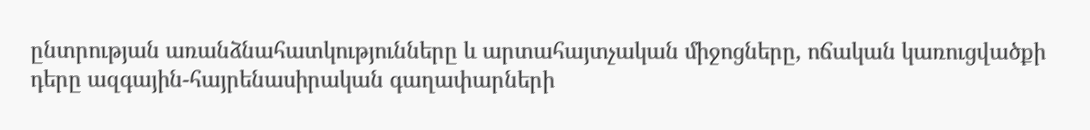ընտրության առանձնահատկությունները և արտահայտչական միջոցները, ոճական կառուցվածքի դերը ազգային-հայրենասիրական գաղափարների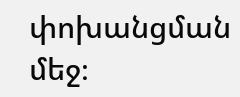փոխանցման մեջ։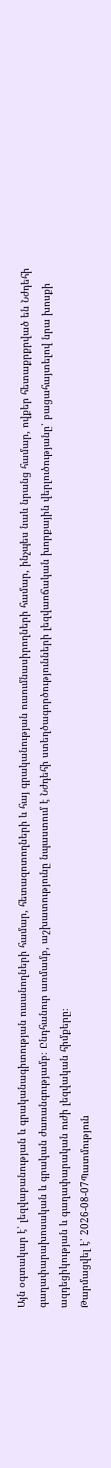Այն օգտակար է՝ լեզվաբանության և գրականագիտության ուսանողների համար, հետազոտողների և հայ գրականության ուսումնասիրողների համար, ինչպես նաև նրանց համար, ովքեր հետաքրքրված են Նժդեհի գաղափարախոսական և գրական ժառանգությամբ։ Ընդհանուր առմամբ, աշխատությունը նպաստում է Նժդեհի ստեղծագործությունների լեզվաոճական խորքային վերլուծությանը՝ բացահայտելով նրա խոսքի ազդեցիկության և գաղափարական ուժի լեզվական հիմքերը։
Թարմացվել է՝ 2026-08-07Պատմություն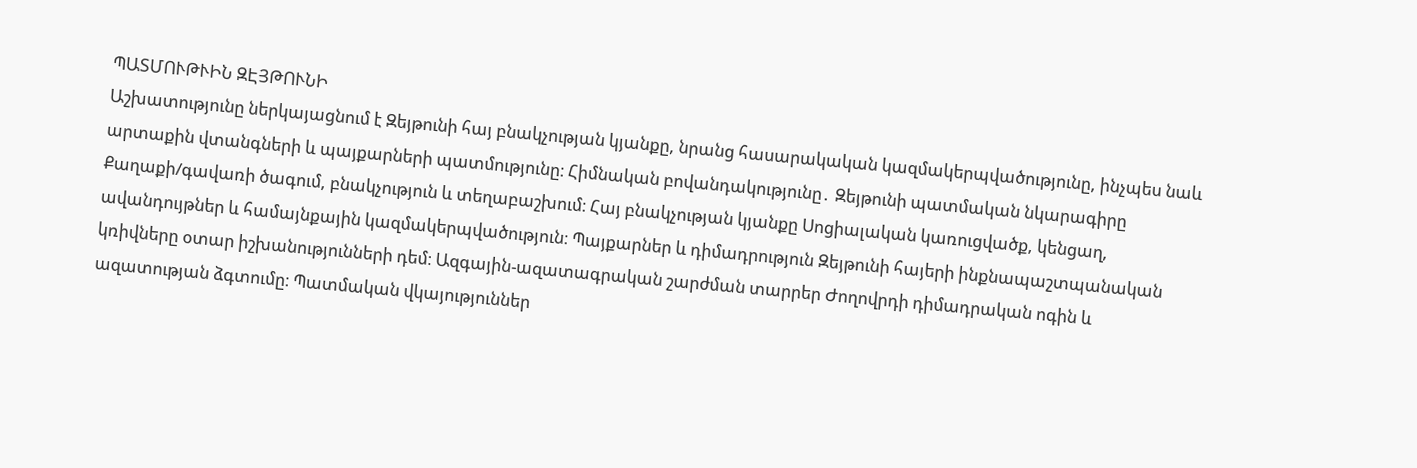ՊԱՏՄՈՒԹՒԻՆ ԶԷՅԹՈՒՆԻ
Աշխատությունը ներկայացնում է Զեյթունի հայ բնակչության կյանքը, նրանց հասարակական կազմակերպվածությունը, ինչպես նաև արտաքին վտանգների և պայքարների պատմությունը։ Հիմնական բովանդակությունը․ Զեյթունի պատմական նկարագիրը Քաղաքի/գավառի ծագում, բնակչություն և տեղաբաշխում։ Հայ բնակչության կյանքը Սոցիալական կառուցվածք, կենցաղ, ավանդույթներ և համայնքային կազմակերպվածություն։ Պայքարներ և դիմադրություն Զեյթունի հայերի ինքնապաշտպանական կռիվները օտար իշխանությունների դեմ։ Ազգային-ազատագրական շարժման տարրեր Ժողովրդի դիմադրական ոգին և ազատության ձգտումը։ Պատմական վկայություններ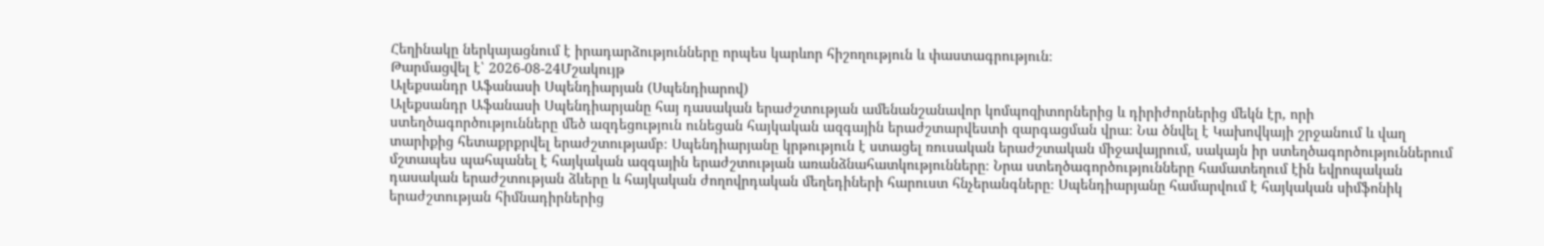Հեղինակը ներկայացնում է իրադարձությունները որպես կարևոր հիշողություն և փաստագրություն։
Թարմացվել է՝ 2026-08-24Մշակույթ
Ալեքսանդր Աֆանասի Սպենդիարյան (Սպենդիարով)
Ալեքսանդր Աֆանասի Սպենդիարյանը հայ դասական երաժշտության ամենանշանավոր կոմպոզիտորներից և դիրիժորներից մեկն էր, որի ստեղծագործությունները մեծ ազդեցություն ունեցան հայկական ազգային երաժշտարվեստի զարգացման վրա։ Նա ծնվել է Կախովկայի շրջանում և վաղ տարիքից հետաքրքրվել երաժշտությամբ։ Սպենդիարյանը կրթություն է ստացել ռուսական երաժշտական միջավայրում, սակայն իր ստեղծագործություններում մշտապես պահպանել է հայկական ազգային երաժշտության առանձնահատկությունները։ Նրա ստեղծագործությունները համատեղում էին եվրոպական դասական երաժշտության ձևերը և հայկական ժողովրդական մեղեդիների հարուստ հնչերանգները։ Սպենդիարյանը համարվում է հայկական սիմֆոնիկ երաժշտության հիմնադիրներից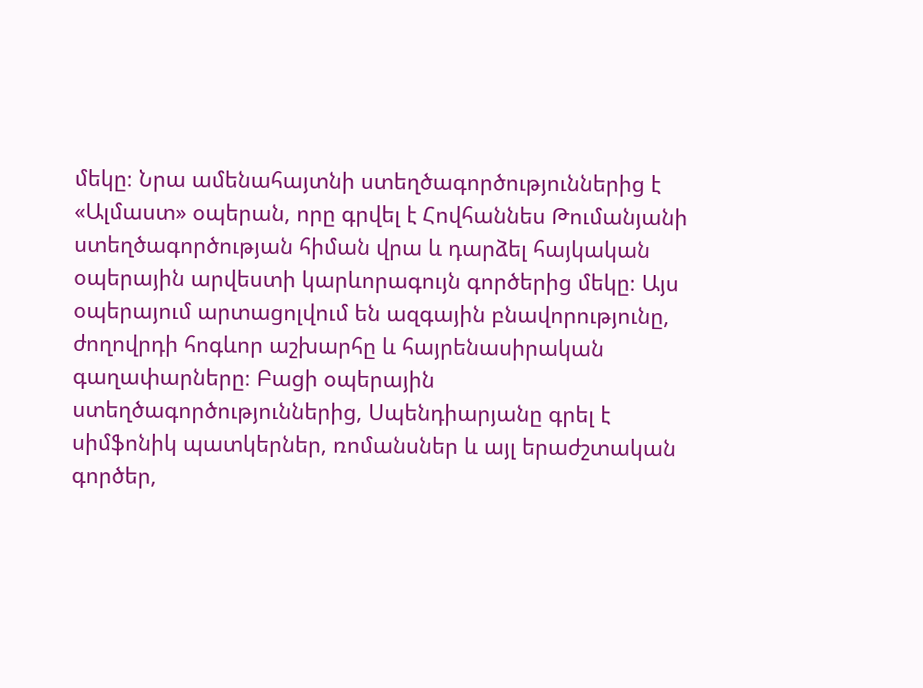մեկը։ Նրա ամենահայտնի ստեղծագործություններից է «Ալմաստ» օպերան, որը գրվել է Հովհաննես Թումանյանի ստեղծագործության հիման վրա և դարձել հայկական օպերային արվեստի կարևորագույն գործերից մեկը։ Այս օպերայում արտացոլվում են ազգային բնավորությունը, ժողովրդի հոգևոր աշխարհը և հայրենասիրական գաղափարները։ Բացի օպերային ստեղծագործություններից, Սպենդիարյանը գրել է սիմֆոնիկ պատկերներ, ռոմանսներ և այլ երաժշտական գործեր,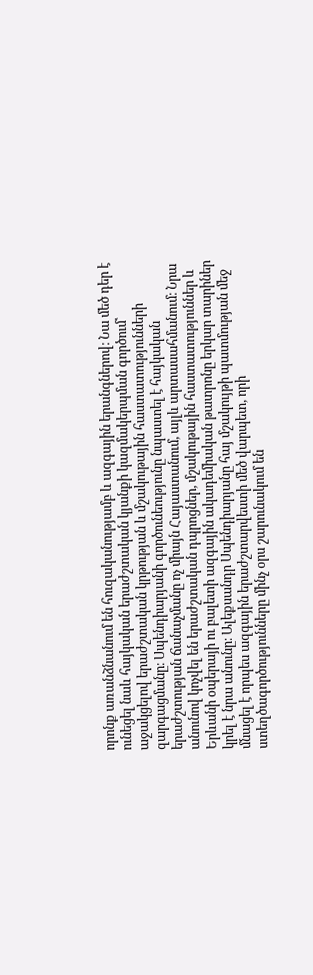որոնք առանձնանում են հուզականությամբ և ազգային երանգներով։ Նա մեծ դեր է ունեցել նաև հայկական երաժշտական կյանքի կազմակերպման գործում՝ աջակցելով երաժշտական կրթության և մշակութային հաստատությունների զարգացմանը։ Սպենդիարյանի գործունեությունը նպաստել է հայկական երաժշտության ճանաչմանը ոչ միայն Հայաստանում, այլև արտասահմանում։ Նրա անունով կոչվել են երաժշտական դպրոցներ, մշակութային հաստատություններ և Երևանի օպերայի ու բալետի ազգային ակադեմիական թատրոնը երկար տարիներ կրել է նրա անունը։ Ալեքսանդր Սպենդիարյանը հայ մշակույթի պատմության մեջ մնացել է որպես ազգային երաժշտարվեստի մեծ վարպետ, որի ստեղծագործությունները մինչ օրս շարունակում են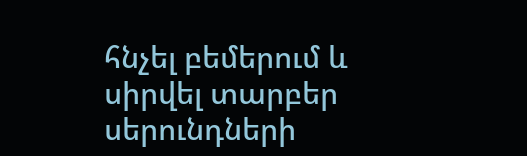հնչել բեմերում և սիրվել տարբեր սերունդների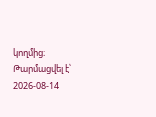կողմից։
Թարմացվել է՝ 2026-08-14